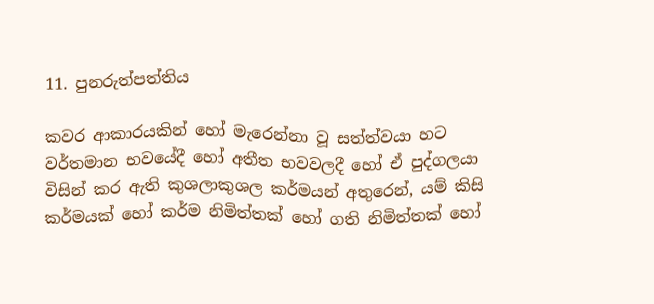11. පුනරුත්පත්තිය

කවර ආකාරයකින් හෝ මැරෙන්නා වූ සත්ත්වයා හට වර්තමාන භවයේදී හෝ අතීත භවවලදී හෝ ඒ පුද්ගලයා විසින් කර ඇති කුශලාකුශල කර්මයන් අතුරෙන්, යම් කිසි කර්මයක් හෝ කර්ම නිමිත්තක් හෝ ගති නිමිත්තක් හෝ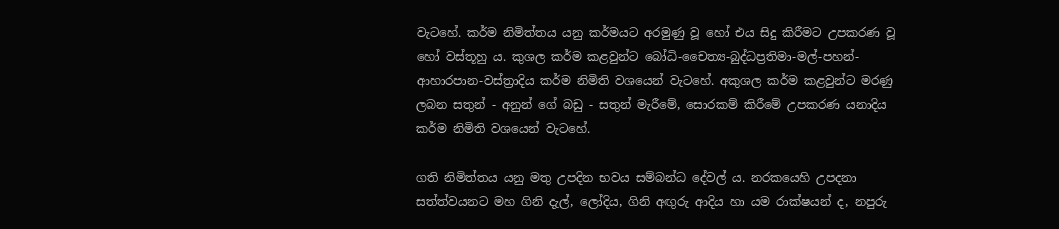වැටහේ. කර්ම නිමිත්තය යනු කර්මයට අරමුණු වූ හෝ එය සිදු කිරීමට උපකරණ වූ හෝ වස්තූහු ය. කුශල කර්ම කළවුන්ට බෝධි-චෛත්‍ය-බුද්ධප්‍ර‍තිමා-මල්-පහන්-ආහාරපාන-වස්ත්‍රාදිය කර්ම නිමිති වශයෙන් වැටහේ. අකුශල කර්ම කළවුන්ට මරණු ලබන සතුන් - අනුන් ගේ බඩු - සතුන් මැරීමේ, සොරකම් කිරීමේ උපකරණ යනාදිය කර්ම නිමිති වශයෙන් වැටහේ.

ගති නිමිත්තය යනු මතු උපදින භවය සම්බන්ධ දේවල් ය. නරකයෙහි උපදනා සත්ත්වයනට මහ ගිනි දැල්, ලෝදිය, ගිනි අඟුරු ආදිය හා යම රාක්ෂයන් ද, නපුරු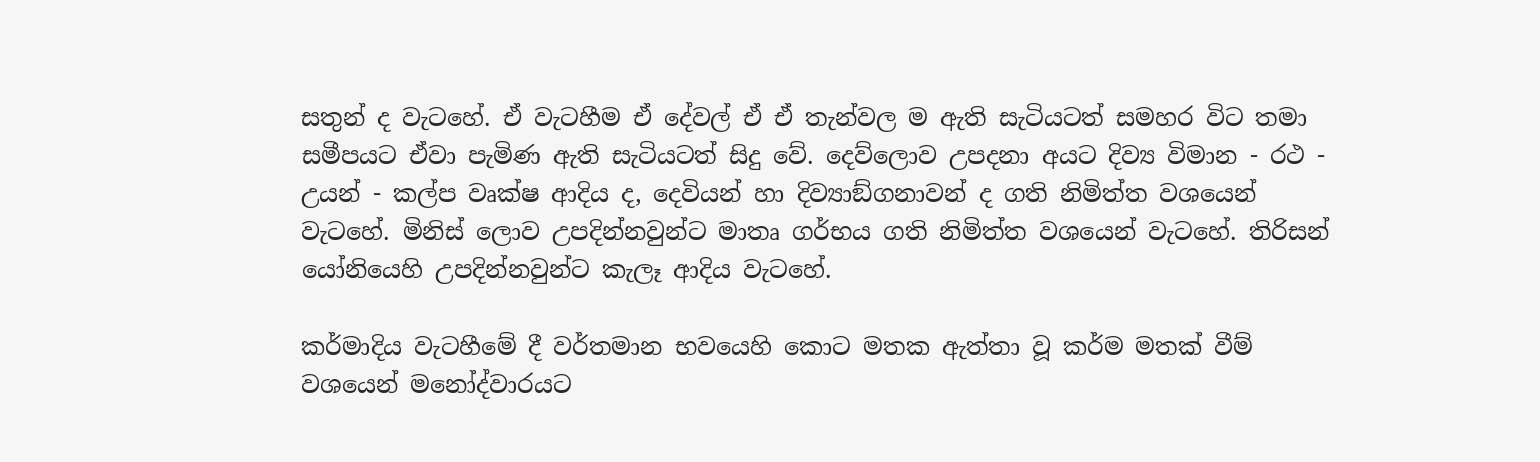සතුන් ද වැටහේ. ඒ වැටහීම ඒ දේවල් ඒ ඒ තැන්වල ම ඇති සැටියටත් සමහර විට තමා සමීපයට ඒවා පැමිණ ඇති සැටියටත් සිදු වේ. දෙව්ලොව උපදනා අයට දිව්‍ය විමාන - රථ - උයන් - කල්ප වෘක්ෂ ආදිය ද, දෙවියන් හා දිව්‍යාඞ්ගනාවන් ද ගති නිමිත්ත වශයෙන් වැටහේ. මිනිස් ලොව උපදින්නවුන්ට මාතෘ ගර්භය ගති නිමිත්ත වශයෙන් වැටහේ. තිරිසන් යෝනියෙහි උපදින්නවුන්ට කැලෑ ආදිය වැටහේ.

කර්මාදිය වැටහීමේ දී වර්තමාන භවයෙහි කොට මතක ඇත්තා වූ කර්ම මතක් වීම් වශයෙන් මනෝද්වාරයට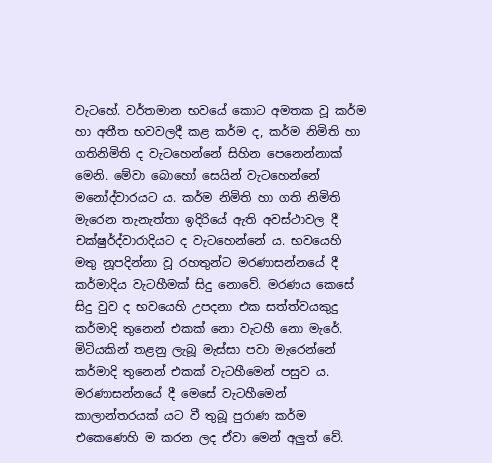වැටහේ. වර්තමාන භවයේ කොට අමතක වූ කර්ම හා අතීත භවවලදී කළ කර්ම ද, කර්ම නිමිති හා ගතිනිමිති ද වැටහෙන්නේ සිහින පෙනෙන්නාක් මෙනි. මේවා බොහෝ සෙයින් වැටහෙන්නේ මනෝද්වාරයට ය. කර්ම නිමිති හා ගති නිමිති මැරෙන තැනැත්තා ඉදිරියේ ඇති අවස්ථාවල දී චක්ෂුර්ද්වාරාදියට ද වැටහෙන්නේ ය. භවයෙහි මතු නූපදින්නා වූ රහතුන්ට මරණාසන්නයේ දී කර්මාදිය වැටහීමක් සිදු නොවේ. මරණය කෙසේ සිදු වුව ද භවයෙහි උපදනා එක සත්ත්වයකුදු කර්මාදි තුනෙන් එකක් නො වැටහී නො මැරේ. මිටියකින් තළනු ලැබූ මැස්සා පවා මැරෙන්නේ කර්මාදි තුනෙන් එකක් වැටහීමෙන් පසුව ය. මරණාසන්නයේ දී මෙසේ වැටහීමෙන් කාලාන්තරයක් යට වී තුබූ පුරාණ කර්ම එකෙණෙහි ම කරන ලද ඒවා මෙන් අලුත් වේ.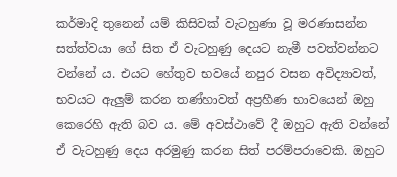කර්මාදි තුනෙන් යම් කිසිවක් වැටහුණා වූ මරණාසන්න සත්ත්වයා ගේ සිත ඒ වැටහුණු දෙයට නැමී පවත්වන්නට වන්නේ ය. එයට හේතුව භවයේ නපුර වසන අවිද්‍යාවත්, භවයට ඇලුම් කරන තණ්හාවත් අප්‍ර‍හීණ භාවයෙන් ඔහු කෙරෙහි ඇති බව ය. මේ අවස්ථාවේ දී ඔහුට ඇති වන්නේ ඒ වැටහුණු දෙය අරමුණු කරන සිත් පරම්පරාවෙකි. ඔහුට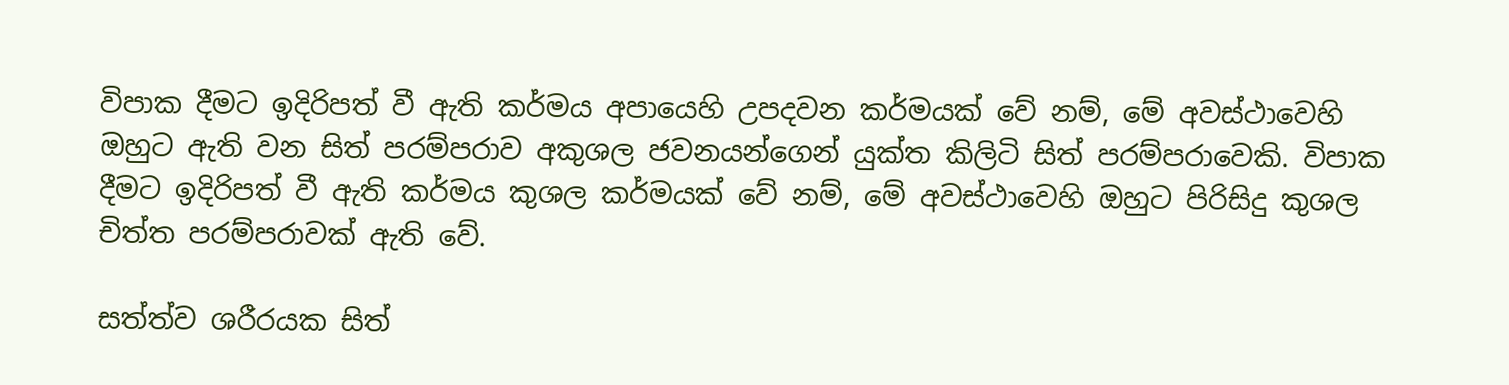විපාක දීමට ඉදිරිපත් වී ඇති කර්මය අපායෙහි උපදවන කර්මයක් වේ නම්, මේ අවස්ථාවෙහි ඔහුට ඇති වන සිත් පරම්පරාව අකුශල ජවනයන්ගෙන් යුක්ත කිලිටි සිත් පරම්පරාවෙකි. විපාක දීමට ඉදිරිපත් වී ඇති කර්මය කුශල කර්මයක් වේ නම්, මේ අවස්ථාවෙහි ඔහුට පිරිසිදු කුශල චිත්ත පරම්පරාවක් ඇති වේ.

සත්ත්ව ශරීරයක සිත්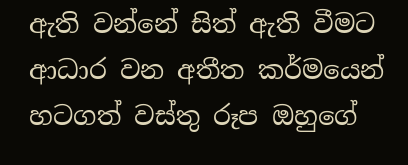ඇති වන්නේ සිත් ඇති වීමට ආධාර වන අතීත කර්මයෙන් හටගත් වස්තු රූප ඔහුගේ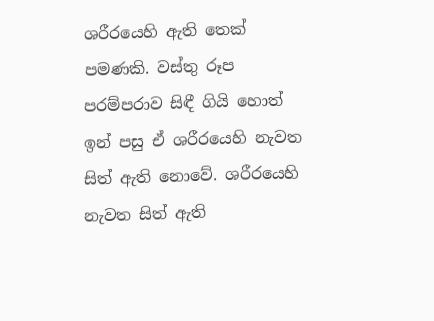ශරීරයෙහි ඇති තෙක් පමණකි. වස්තු රූප පරම්පරාව සිඳී ගියි හොත් ඉන් පසු ඒ ශරීරයෙහි නැවත සිත් ඇති නොවේ. ශරීරයෙහි නැවත සිත් ඇති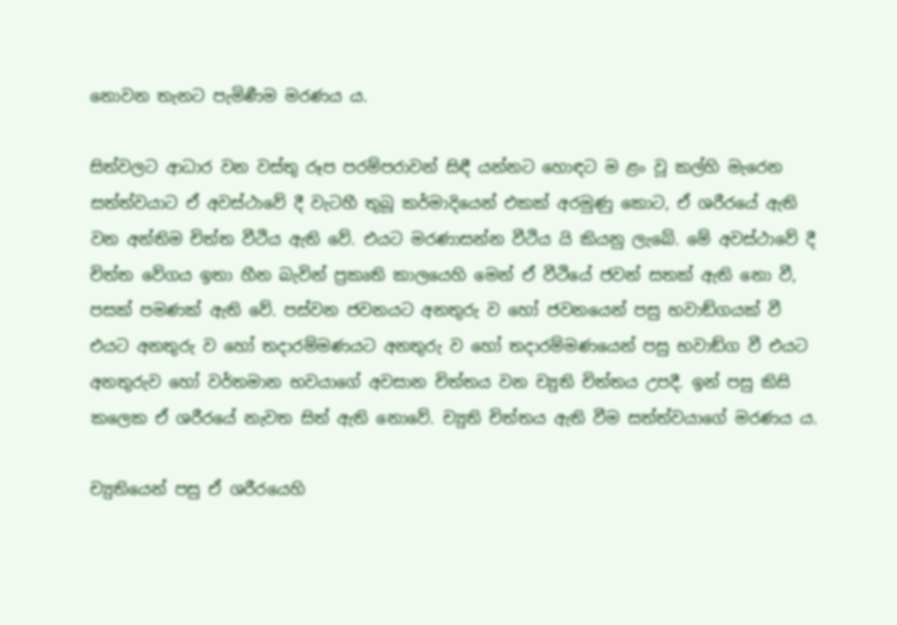නොවන තැනට පැමිණීම මරණය ය.

සිත්වලට ආධාර වන වස්තු රූප පරම්පරාවන් සිඳී යන්නට හොඳට ම ළං වූ කල්හි මැරෙන සත්ත්වයාට ඒ අවස්ථාවේ දී වැටහී තුබූ කර්මාදියෙන් එකක් අරමුණු කොට, ඒ ශරීරයේ ඇති වන අන්තිම චිත්ත වීථිය ඇති වේ. එයට මරණාසන්න වීථිය යි කියනු ලැබේ. මේ අවස්ථාවේ දී චිත්ත වේගය ඉතා හීන බැවින් ප්‍ර‍කෘති කාලයෙහි මෙන් ඒ වීථියේ ජවන් සතක් ඇති නො වී, පසක් පමණක් ඇති වේ. පස්වන ජවනයට අනතුරු ව හෝ ජවනයෙන් පසු භවාඞ්ගයක් වී එයට අනතුරු ව හෝ තදාරම්මණයට අනතුරු ව හෝ තදාරම්මණයෙන් පසු භවාඞ්ග වී එයට අනතුරුව හෝ වර්තමාන භවයාගේ අවසාන චිත්තය වන ච්‍යුති චිත්තය උපදී. ඉන් පසු කිසි කලෙක ඒ ශරීරයේ නැවත සිත් ඇති නොවේ. ච්‍යුති චිත්තය ඇති වීම සත්ත්වයාගේ මරණය ය.

ච්‍යුතියෙන් පසු ඒ ශරීරයෙහි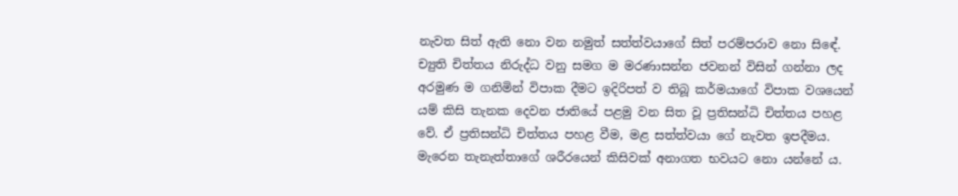නැවත සිත් ඇති නො වන නමුත් සත්ත්වයාගේ සිත් පරම්පරාව නො සිඳේ. ච්‍යුති චිත්තය නිරුද්ධ වනු සමග ම මරණාසන්න ජවනන් විසින් ගන්නා ලද අරමුණ ම ගනිමින් විපාක දීමට ඉදිරිපත් ව තිබූ කර්මයාගේ විපාක වශයෙන් යම් කිසි තැනක දෙවන ජාතියේ පළමු වන සිත වූ ප්‍ර‍තිසන්ධි චිත්තය පහළ වේ. ඒ ප්‍ර‍තිසන්ධි චිත්තය පහළ වීම, මළ සත්ත්වයා ගේ නැවත ඉපදීමය. මැරෙන තැනැත්තාගේ ශරීරයෙන් කිසිවක් අනාගත භවයට නො යන්නේ ය.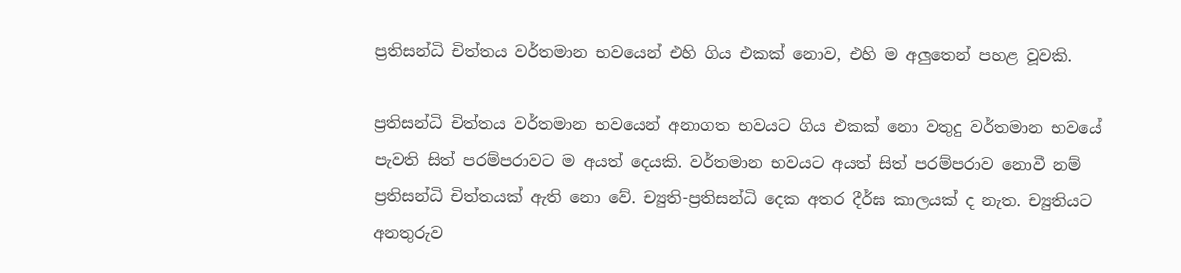ප්‍ර‍තිසන්ධි චිත්තය වර්තමාන භවයෙන් එහි ගිය එකක් නොව, එහි ම අලුතෙන් පහළ වූවකි.

ප්‍ර‍තිසන්ධි චිත්තය වර්තමාන භවයෙන් අනාගත භවයට ගිය එකක් නො වතුදු වර්තමාන භවයේ පැවති සිත් පරම්පරාවට ම අයත් දෙයකි. වර්තමාන භවයට අයත් සිත් පරම්පරාව නොවී නම් ප්‍ර‍තිසන්ධි චිත්තයක් ඇති නො වේ. ච්‍යුති-ප්‍ර‍තිසන්ධි දෙක අතර දීර්ඝ කාලයක් ද නැත. ච්‍යුතියට අනතුරුව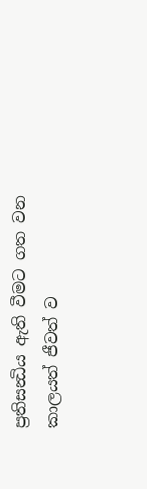ප්‍ර‍තිසන්‍ධිය ඇති වීමට ගත වන කාලයත් ජීවත් ව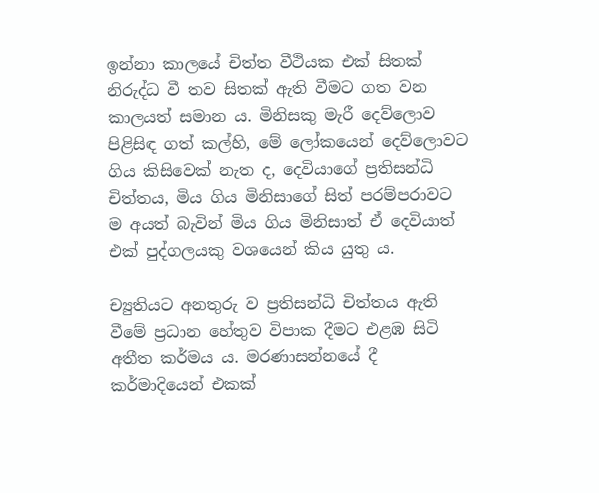ඉන්නා කාලයේ චිත්ත වීථියක එක් සිතක් නිරුද්ධ වී තව සිතක් ඇති වීමට ගත වන කාලයත් සමාන ය. මිනිසකු මැරී දෙව්ලොව පිළිසිඳ ගත් කල්හි, මේ ලෝකයෙන් දෙව්ලොවට ගිය කිසිවෙක් නැත ද, දෙවියාගේ ප්‍ර‍තිසන්ධි චිත්තය, මිය ගිය මිනිසාගේ සිත් පරම්පරාවට ම අයත් බැවින් මිය ගිය මිනිසාත් ඒ දෙවියාත් එක් පුද්ගලයකු වශයෙන් කිය යුතු ය.

ච්‍යුතියට අනතුරු ව ප්‍ර‍තිසන්ධි චිත්තය ඇති වීමේ ප්‍ර‍ධාන හේතුව විපාක දීමට එළඹ සිටි අතීත කර්මය ය. මරණාසන්නයේ දී කර්මාදියෙන් එකක්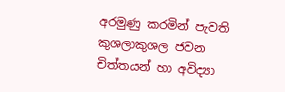අරමුණු කරමින් පැවති කුශලාකුශල ජවන චිත්තයන් හා අවිද්‍යා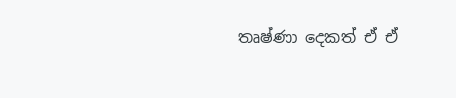තෘෂ්ණා දෙකත් ඒ ඒ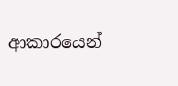ආකාරයෙන්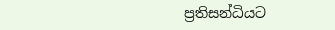ප්‍ර‍තිසන්ධියට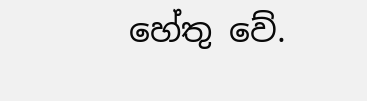හේතු වේ.